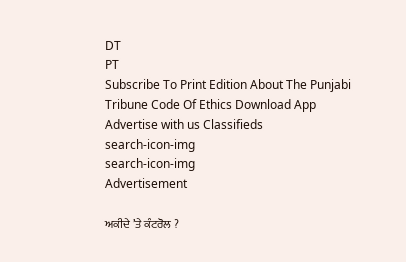DT
PT
Subscribe To Print Edition About The Punjabi Tribune Code Of Ethics Download App Advertise with us Classifieds
search-icon-img
search-icon-img
Advertisement

ਅਕੀਦੇ ’ਤੇ ਕੰਟਰੋਲ ?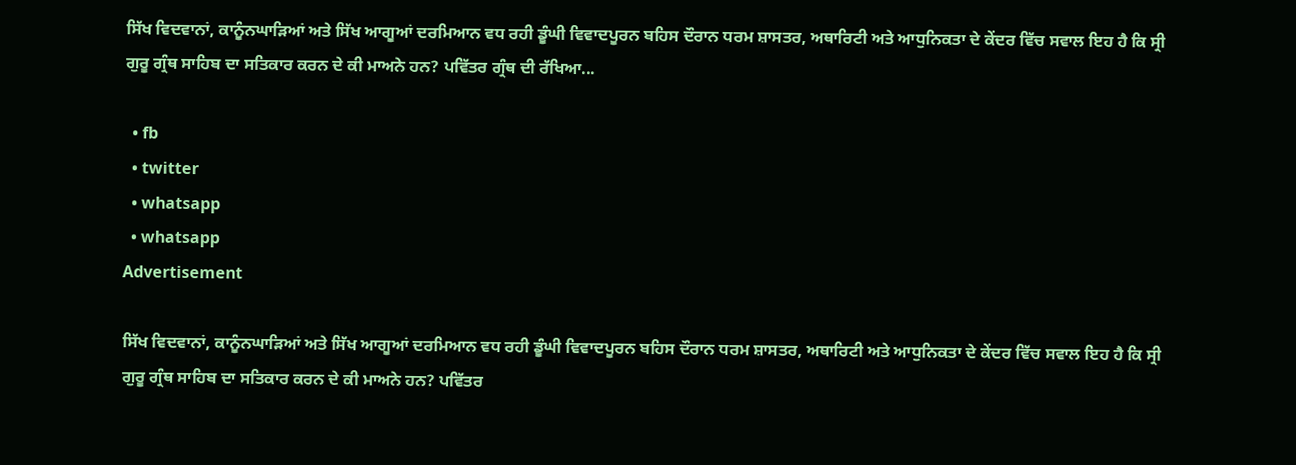ਸਿੱਖ ਵਿਦਵਾਨਾਂ, ਕਾਨੂੰਨਘਾੜਿਆਂ ਅਤੇ ਸਿੱਖ ਆਗੂਆਂ ਦਰਮਿਆਨ ਵਧ ਰਹੀ ਡੂੰਘੀ ਵਿਵਾਦਪੂਰਨ ਬਹਿਸ ਦੌਰਾਨ ਧਰਮ ਸ਼ਾਸਤਰ, ਅਥਾਰਿਟੀ ਅਤੇ ਆਧੁਨਿਕਤਾ ਦੇ ਕੇਂਦਰ ਵਿੱਚ ਸਵਾਲ ਇਹ ਹੈ ਕਿ ਸ੍ਰੀ ਗੁਰੂ ਗ੍ਰੰਥ ਸਾਹਿਬ ਦਾ ਸਤਿਕਾਰ ਕਰਨ ਦੇ ਕੀ ਮਾਅਨੇ ਹਨ? ਪਵਿੱਤਰ ਗ੍ਰੰਥ ਦੀ ਰੱਖਿਆ...

  • fb
  • twitter
  • whatsapp
  • whatsapp
Advertisement

ਸਿੱਖ ਵਿਦਵਾਨਾਂ, ਕਾਨੂੰਨਘਾੜਿਆਂ ਅਤੇ ਸਿੱਖ ਆਗੂਆਂ ਦਰਮਿਆਨ ਵਧ ਰਹੀ ਡੂੰਘੀ ਵਿਵਾਦਪੂਰਨ ਬਹਿਸ ਦੌਰਾਨ ਧਰਮ ਸ਼ਾਸਤਰ, ਅਥਾਰਿਟੀ ਅਤੇ ਆਧੁਨਿਕਤਾ ਦੇ ਕੇਂਦਰ ਵਿੱਚ ਸਵਾਲ ਇਹ ਹੈ ਕਿ ਸ੍ਰੀ ਗੁਰੂ ਗ੍ਰੰਥ ਸਾਹਿਬ ਦਾ ਸਤਿਕਾਰ ਕਰਨ ਦੇ ਕੀ ਮਾਅਨੇ ਹਨ? ਪਵਿੱਤਰ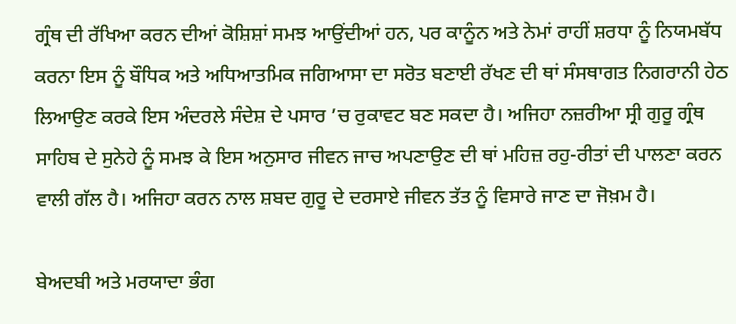ਗ੍ਰੰਥ ਦੀ ਰੱਖਿਆ ਕਰਨ ਦੀਆਂ ਕੋਸ਼ਿਸ਼ਾਂ ਸਮਝ ਆਉਂਦੀਆਂ ਹਨ, ਪਰ ਕਾਨੂੰਨ ਅਤੇ ਨੇਮਾਂ ਰਾਹੀਂ ਸ਼ਰਧਾ ਨੂੰ ਨਿਯਮਬੱਧ ਕਰਨਾ ਇਸ ਨੂੰ ਬੌਧਿਕ ਅਤੇ ਅਧਿਆਤਮਿਕ ਜਗਿਆਸਾ ਦਾ ਸਰੋਤ ਬਣਾਈ ਰੱਖਣ ਦੀ ਥਾਂ ਸੰਸਥਾਗਤ ਨਿਗਰਾਨੀ ਹੇਠ ਲਿਆਉਣ ਕਰਕੇ ਇਸ ਅੰਦਰਲੇ ਸੰਦੇਸ਼ ਦੇ ਪਸਾਰ ’ਚ ਰੁਕਾਵਟ ਬਣ ਸਕਦਾ ਹੈ। ਅਜਿਹਾ ਨਜ਼ਰੀਆ ਸ੍ਰੀ ਗੁਰੂ ਗ੍ਰੰਥ ਸਾਹਿਬ ਦੇ ਸੁਨੇਹੇ ਨੂੰ ਸਮਝ ਕੇ ਇਸ ਅਨੁਸਾਰ ਜੀਵਨ ਜਾਚ ਅਪਣਾਉਣ ਦੀ ਥਾਂ ਮਹਿਜ਼ ਰਹੁ-ਰੀਤਾਂ ਦੀ ਪਾਲਣਾ ਕਰਨ ਵਾਲੀ ਗੱਲ ਹੈ। ਅਜਿਹਾ ਕਰਨ ਨਾਲ ਸ਼ਬਦ ਗੁਰੂ ਦੇ ਦਰਸਾਏ ਜੀਵਨ ਤੱਤ ਨੂੰ ਵਿਸਾਰੇ ਜਾਣ ਦਾ ਜੋਖ਼ਮ ਹੈ।

ਬੇਅਦਬੀ ਅਤੇ ਮਰਯਾਦਾ ਭੰਗ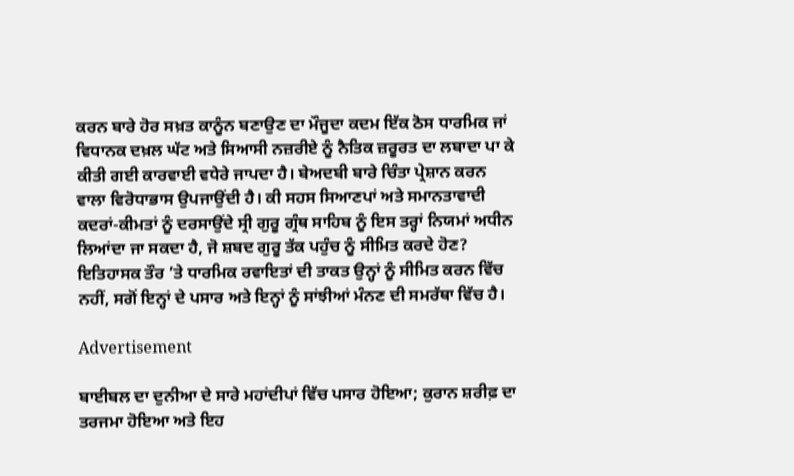ਕਰਨ ਬਾਰੇ ਹੋਰ ਸਖ਼ਤ ਕਾਨੂੰਨ ਬਣਾਉਣ ਦਾ ਮੌਜੂਦਾ ਕਦਮ ਇੱਕ ਠੋਸ ਧਾਰਮਿਕ ਜਾਂ ਵਿਧਾਨਕ ਦਖ਼ਲ ਘੱਟ ਅਤੇ ਸਿਆਸੀ ਨਜ਼ਰੀਏ ਨੂੰ ਨੈਤਿਕ ਜ਼ਰੂਰਤ ਦਾ ਲਬਾਦਾ ਪਾ ਕੇ ਕੀਤੀ ਗਈ ਕਾਰਵਾਈ ਵਧੇਰੇ ਜਾਪਦਾ ਹੈ। ਬੇਅਦਬੀ ਬਾਰੇ ਚਿੰਤਾ ਪ੍ਰੇਸ਼ਾਨ ਕਰਨ ਵਾਲਾ ਵਿਰੋਧਾਭਾਸ ਉਪਜਾਉਂਦੀ ਹੈ। ਕੀ ਸਹਸ ਸਿਆਣਪਾਂ ਅਤੇ ਸਮਾਨਤਾਵਾਦੀ ਕਦਰਾਂ-ਕੀਮਤਾਂ ਨੂੰ ਦਰਸਾਉਂਦੇ ਸ੍ਰੀ ਗੁਰੂ ਗ੍ਰੰਥ ਸਾਹਿਬ ਨੂੰ ਇਸ ਤਰ੍ਹਾਂ ਨਿਯਮਾਂ ਅਧੀਨ ਲਿਆਂਦਾ ਜਾ ਸਕਦਾ ਹੈ, ਜੋ ਸ਼ਬਦ ਗੁਰੂ ਤੱਕ ਪਹੁੰਚ ਨੂੰ ਸੀਮਿਤ ਕਰਦੇ ਹੋਣ? ਇਤਿਹਾਸਕ ਤੌਰ ’ਤੇ ਧਾਰਮਿਕ ਰਵਾਇਤਾਂ ਦੀ ਤਾਕਤ ਉਨ੍ਹਾਂ ਨੂੰ ਸੀਮਿਤ ਕਰਨ ਵਿੱਚ ਨਹੀਂ, ਸਗੋਂ ਇਨ੍ਹਾਂ ਦੇ ਪਸਾਰ ਅਤੇ ਇਨ੍ਹਾਂ ਨੂੰ ਸਾਂਝੀਆਂ ਮੰਨਣ ਦੀ ਸਮਰੱਥਾ ਵਿੱਚ ਹੈ।

Advertisement

ਬਾਈਬਲ ਦਾ ਦੁਨੀਆ ਦੇ ਸਾਰੇ ਮਹਾਂਦੀਪਾਂ ਵਿੱਚ ਪਸਾਰ ਹੋਇਆ; ਕੁਰਾਨ ਸ਼ਰੀਫ਼ ਦਾ ਤਰਜਮਾ ਹੋਇਆ ਅਤੇ ਇਹ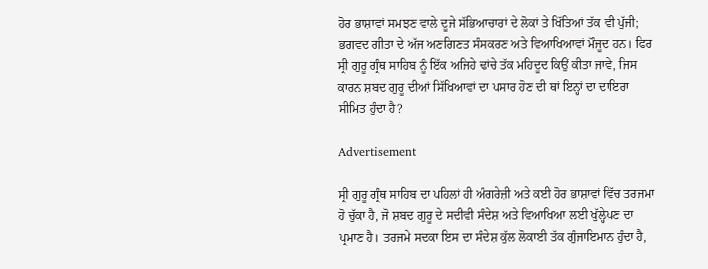ਹੋਰ ਭਾਸ਼ਾਵਾਂ ਸਮਝਣ ਵਾਲੇ ਦੂਜੇ ਸੱਭਿਆਚਾਰਾਂ ਦੇ ਲੋਕਾਂ ਤੇ ਖਿੱਤਿਆਂ ਤੱਕ ਵੀ ਪੁੱਜੀ; ਭਗਵਦ ਗੀਤਾ ਦੇ ਅੱਜ ਅਣਗਿਣਤ ਸੰਸਕਰਣ ਅਤੇ ਵਿਆਖਿਆਵਾਂ ਮੌਜੂਦ ਹਨ। ਫਿਰ ਸ੍ਰੀ ਗੁਰੂ ਗ੍ਰੰਥ ਸਾਹਿਬ ਨੂੰ ਇੱਕ ਅਜਿਹੇ ਢਾਂਚੇ ਤੱਕ ਮਹਿਦੂਦ ਕਿਉਂ ਕੀਤਾ ਜਾਵੇ, ਜਿਸ ਕਾਰਨ ਸ਼ਬਦ ਗੁਰੂ ਦੀਆਂ ਸਿੱਖਿਆਵਾਂ ਦਾ ਪਸਾਰ ਹੋਣ ਦੀ ਥਾਂ ਇਨ੍ਹਾਂ ਦਾ ਦਾਇਰਾ ਸੀਮਿਤ ਹੁੰਦਾ ਹੈ?

Advertisement

ਸ੍ਰੀ ਗੁਰੂ ਗ੍ਰੰਥ ਸਾਹਿਬ ਦਾ ਪਹਿਲਾਂ ਹੀ ਅੰਗਰੇਜ਼ੀ ਅਤੇ ਕਈ ਹੋਰ ਭਾਸ਼ਾਵਾਂ ਵਿੱਚ ਤਰਜਮਾ ਹੋ ਚੁੱਕਾ ਹੈ, ਜੋ ਸ਼ਬਦ ਗੁਰੂ ਦੇ ਸਦੀਵੀ ਸੰਦੇਸ਼ ਅਤੇ ਵਿਆਖਿਆ ਲਈ ਖੁੱਲ੍ਹੇਪਣ ਦਾ ਪ੍ਰਮਾਣ ਹੈ। ਤਰਜਮੇ ਸਦਕਾ ਇਸ ਦਾ ਸੰਦੇਸ਼ ਕੁੱਲ ਲੋਕਾਈ ਤੱਕ ਗੁੰਜਾਇਮਾਨ ਹੁੰਦਾ ਹੈ,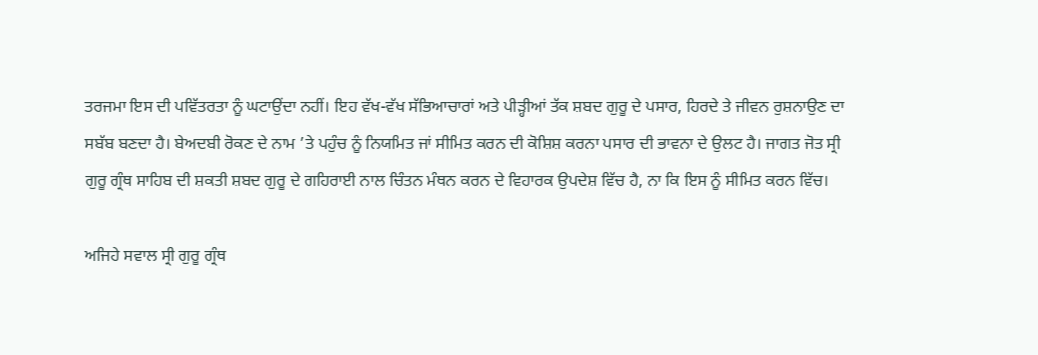ਤਰਜਮਾ ਇਸ ਦੀ ਪਵਿੱਤਰਤਾ ਨੂੰ ਘਟਾਉਂਦਾ ਨਹੀਂ। ਇਹ ਵੱਖ-ਵੱਖ ਸੱਭਿਆਚਾਰਾਂ ਅਤੇ ਪੀੜ੍ਹੀਆਂ ਤੱਕ ਸ਼ਬਦ ਗੁਰੂ ਦੇ ਪਸਾਰ, ਹਿਰਦੇ ਤੇ ਜੀਵਨ ਰੁਸ਼ਨਾਉਣ ਦਾ ਸਬੱਬ ਬਣਦਾ ਹੈ। ਬੇਅਦਬੀ ਰੋਕਣ ਦੇ ਨਾਮ ’ਤੇ ਪਹੁੰਚ ਨੂੰ ਨਿਯਮਿਤ ਜਾਂ ਸੀਮਿਤ ਕਰਨ ਦੀ ਕੋਸ਼ਿਸ਼ ਕਰਨਾ ਪਸਾਰ ਦੀ ਭਾਵਨਾ ਦੇ ਉਲਟ ਹੈ। ਜਾਗਤ ਜੋਤ ਸ੍ਰੀ ਗੁਰੂ ਗ੍ਰੰਥ ਸਾਹਿਬ ਦੀ ਸ਼ਕਤੀ ਸ਼ਬਦ ਗੁਰੂ ਦੇ ਗਹਿਰਾਈ ਨਾਲ ਚਿੰਤਨ ਮੰਥਨ ਕਰਨ ਦੇ ਵਿਹਾਰਕ ਉਪਦੇਸ਼ ਵਿੱਚ ਹੈ, ਨਾ ਕਿ ਇਸ ਨੂੰ ਸੀਮਿਤ ਕਰਨ ਵਿੱਚ।

ਅਜਿਹੇ ਸਵਾਲ ਸ੍ਰੀ ਗੁਰੂ ਗ੍ਰੰਥ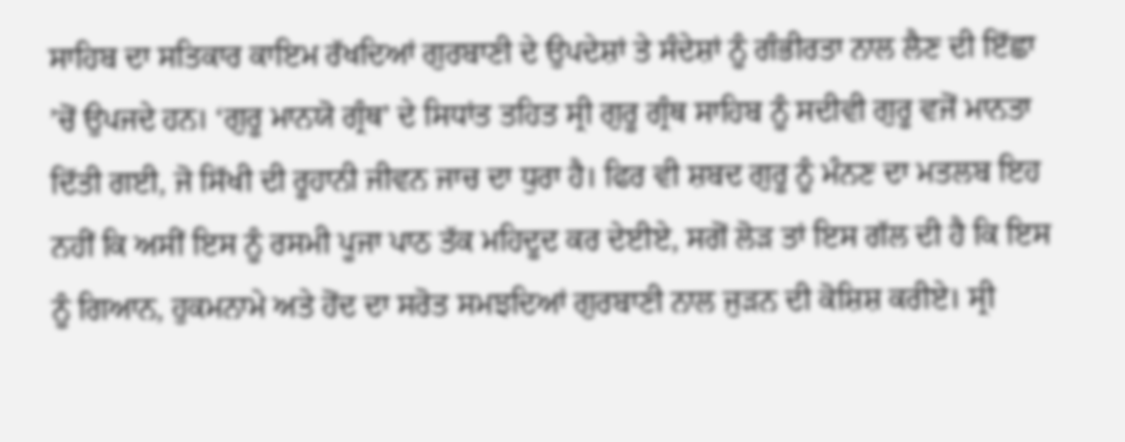ਸਾਹਿਬ ਦਾ ਸਤਿਕਾਰ ਕਾਇਮ ਰੱਖਦਿਆਂ ਗੁਰਬਾਣੀ ਦੇ ਉਪਦੇਸ਼ਾਂ ਤੇ ਸੰਦੇਸ਼ਾਂ ਨੂੰ ਗੰਭੀਰਤਾ ਨਾਲ ਲੈਣ ਦੀ ਇੱਛਾ ’ਚੋਂ ਉਪਜਦੇ ਹਨ। ‘ਗੁਰੂ ਮਾਨਯੋ ਗ੍ਰੰਥ’ ਦੇ ਸਿਧਾਂਤ ਤਹਿਤ ਸ੍ਰੀ ਗੁਰੂ ਗ੍ਰੰਥ ਸਾਹਿਬ ਨੂੰ ਸਦੀਵੀ ਗੁਰੂ ਵਜੋਂ ਮਾਨਤਾ ਦਿੱਤੀ ਗਈ, ਜੋ ਸਿੱਖੀ ਦੀ ਰੂਹਾਨੀ ਜੀਵਨ ਜਾਚ ਦਾ ਧੁਰਾ ਹੈ। ਫਿਰ ਵੀ ਸ਼ਬਦ ਗੁਰੂ ਨੂੰ ਮੰਨਣ ਦਾ ਮਤਲਬ ਇਹ ਨਹੀਂ ਕਿ ਅਸੀਂ ਇਸ ਨੂੰ ਰਸਮੀ ਪੂਜਾ ਪਾਠ ਤੱਕ ਮਹਿਦੂਦ ਕਰ ਦੇਈਏ, ਸਗੋਂ ਲੋੜ ਤਾਂ ਇਸ ਗੱਲ ਦੀ ਹੈ ਕਿ ਇਸ ਨੂੰ ਗਿਆਨ, ਹੁਕਮਨਾਮੇ ਅਤੇ ਹੋਂਦ ਦਾ ਸਰੋਤ ਸਮਝਦਿਆਂ ਗੁਰਬਾਣੀ ਨਾਲ ਜੁੜਨ ਦੀ ਕੋਸ਼ਿਸ਼ ਕਰੀਏ। ਸ੍ਰੀ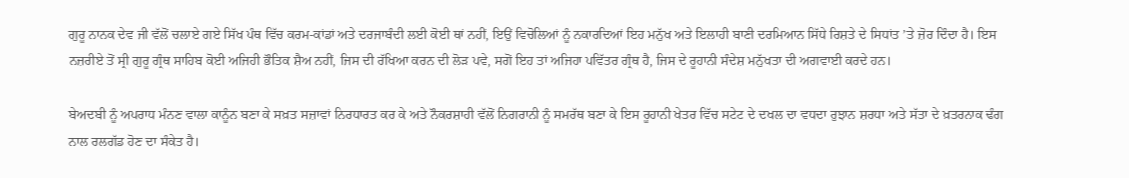ਗੁਰੂ ਨਾਨਕ ਦੇਵ ਜੀ ਵੱਲੋਂ ਚਲਾਏ ਗਏ ਸਿੱਖ ਪੰਥ ਵਿੱਚ ਕਰਮ-ਕਾਂਡਾਂ ਅਤੇ ਦਰਜਾਬੰਦੀ ਲਈ ਕੋਈ ਥਾਂ ਨਹੀਂ, ਇਉਂ ਵਿਚੋਲਿਆਂ ਨੂੰ ਨਕਾਰਦਿਆਂ ਇਹ ਮਨੁੱਖ ਅਤੇ ਇਲਾਹੀ ਬਾਣੀ ਦਰਮਿਆਨ ਸਿੱਧੇ ਰਿਸ਼ਤੇ ਦੇ ਸਿਧਾਂਤ ’ਤੇ ਜ਼ੋਰ ਦਿੰਦਾ ਹੈ। ਇਸ ਨਜ਼ਰੀਏ ਤੋਂ ਸ੍ਰੀ ਗੁਰੂ ਗ੍ਰੰਥ ਸਾਹਿਬ ਕੋਈ ਅਜਿਹੀ ਭੌਤਿਕ ਸ਼ੈਅ ਨਹੀਂ, ਜਿਸ ਦੀ ਰੱਖਿਆ ਕਰਨ ਦੀ ਲੋੜ ਪਵੇ, ਸਗੋਂ ਇਹ ਤਾਂ ਅਜਿਹਾ ਪਵਿੱਤਰ ਗ੍ਰੰਥ ਹੈ, ਜਿਸ ਦੇ ਰੂਹਾਨੀ ਸੰਦੇਸ਼ ਮਨੁੱਖਤਾ ਦੀ ਅਗਵਾਈ ਕਰਦੇ ਹਨ।

ਬੇਅਦਬੀ ਨੂੰ ਅਪਰਾਧ ਮੰਨਣ ਵਾਲਾ ਕਾਨੂੰਨ ਬਣਾ ਕੇ ਸਖ਼ਤ ਸਜ਼ਾਵਾਂ ਨਿਰਧਾਰਤ ਕਰ ਕੇ ਅਤੇ ਨੌਕਰਸ਼ਾਹੀ ਵੱਲੋਂ ਨਿਗਰਾਨੀ ਨੂੰ ਸਮਰੱਥ ਬਣਾ ਕੇ ਇਸ ਰੂਹਾਨੀ ਖੇਤਰ ਵਿੱਚ ਸਟੇਟ ਦੇ ਦਖਲ ਦਾ ਵਧਦਾ ਰੁਝਾਨ ਸ਼ਰਧਾ ਅਤੇ ਸੱਤਾ ਦੇ ਖ਼ਤਰਨਾਕ ਢੰਗ ਨਾਲ ਰਲਗੱਡ ਹੋਣ ਦਾ ਸੰਕੇਤ ਹੈ।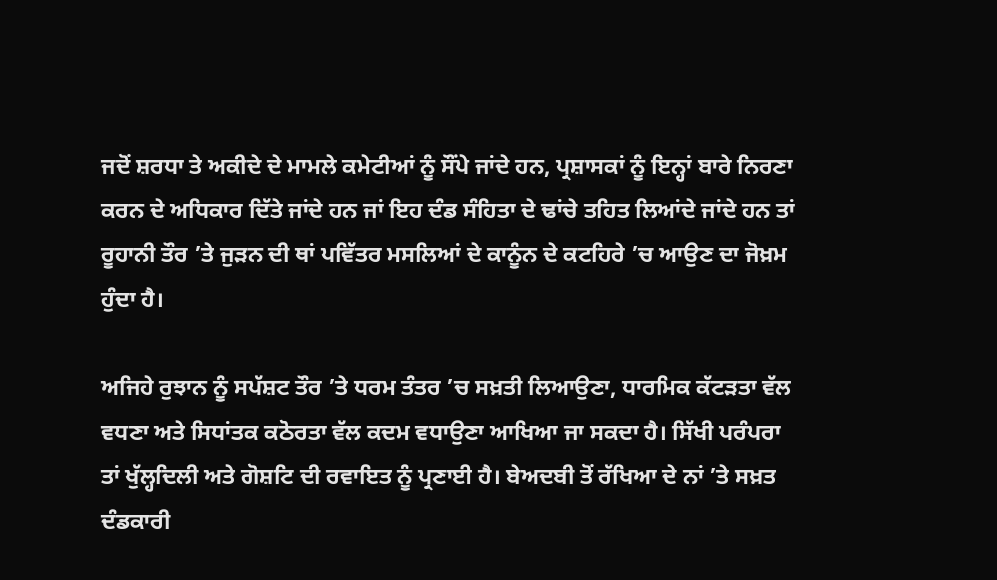ਜਦੋਂ ਸ਼ਰਧਾ ਤੇ ਅਕੀਦੇ ਦੇ ਮਾਮਲੇ ਕਮੇਟੀਆਂ ਨੂੰ ਸੌਂਪੇ ਜਾਂਦੇ ਹਨ, ਪ੍ਰਸ਼ਾਸਕਾਂ ਨੂੰ ਇਨ੍ਹਾਂ ਬਾਰੇ ਨਿਰਣਾ ਕਰਨ ਦੇ ਅਧਿਕਾਰ ਦਿੱਤੇ ਜਾਂਦੇ ਹਨ ਜਾਂ ਇਹ ਦੰਡ ਸੰਹਿਤਾ ਦੇ ਢਾਂਚੇ ਤਹਿਤ ਲਿਆਂਦੇ ਜਾਂਦੇ ਹਨ ਤਾਂ ਰੂਹਾਨੀ ਤੌਰ ’ਤੇ ਜੁੜਨ ਦੀ ਥਾਂ ਪਵਿੱਤਰ ਮਸਲਿਆਂ ਦੇ ਕਾਨੂੰਨ ਦੇ ਕਟਹਿਰੇ ’ਚ ਆਉਣ ਦਾ ਜੋਖ਼ਮ ਹੁੰਦਾ ਹੈ।

ਅਜਿਹੇ ਰੁਝਾਨ ਨੂੰ ਸਪੱਸ਼ਟ ਤੌਰ ’ਤੇ ਧਰਮ ਤੰਤਰ ’ਚ ਸਖ਼ਤੀ ਲਿਆਉਣਾ, ਧਾਰਮਿਕ ਕੱਟੜਤਾ ਵੱਲ ਵਧਣਾ ਅਤੇ ਸਿਧਾਂਤਕ ਕਠੋਰਤਾ ਵੱਲ ਕਦਮ ਵਧਾਉਣਾ ਆਖਿਆ ਜਾ ਸਕਦਾ ਹੈ। ਸਿੱਖੀ ਪਰੰਪਰਾ ਤਾਂ ਖੁੱਲ੍ਹਦਿਲੀ ਅਤੇ ਗੋਸ਼ਟਿ ਦੀ ਰਵਾਇਤ ਨੂੰ ਪ੍ਰਣਾਈ ਹੈ। ਬੇਅਦਬੀ ਤੋਂ ਰੱਖਿਆ ਦੇ ਨਾਂ ’ਤੇ ਸਖ਼ਤ ਦੰਡਕਾਰੀ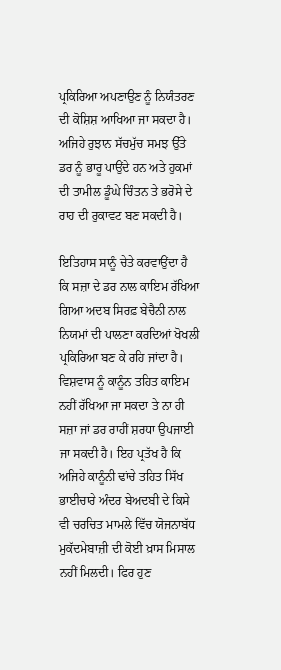ਪ੍ਰਕਿਰਿਆ ਅਪਣਾਉਣ ਨੂੰ ਨਿਯੰਤਰਣ ਦੀ ਕੋਸ਼ਿਸ਼ ਆਖਿਆ ਜਾ ਸਕਦਾ ਹੈ। ਅਜਿਹੇ ਰੁਝਾਨ ਸੱਚਮੁੱਚ ਸਮਝ ਉੱਤੇ ਡਰ ਨੂੰ ਭਾਰੂ ਪਾਉਂਦੇ ਹਨ ਅਤੇ ਹੁਕਮਾਂ ਦੀ ਤਾਮੀਲ ਡੂੰਘੇ ਚਿੰਤਨ ਤੇ ਭਰੋਸੇ ਦੇ ਰਾਹ ਦੀ ਰੁਕਾਵਟ ਬਣ ਸਕਦੀ ਹੈ।

ਇਤਿਹਾਸ ਸਾਨੂੰ ਚੇਤੇ ਕਰਵਾਉਂਦਾ ਹੈ ਕਿ ਸਜ਼ਾ ਦੇ ਡਰ ਨਾਲ ਕਾਇਮ ਰੱਖਿਆ ਗਿਆ ਅਦਬ ਸਿਰਫ਼ ਬੇਚੈਨੀ ਨਾਲ ਨਿਯਮਾਂ ਦੀ ਪਾਲਣਾ ਕਰਦਿਆਂ ਖੋਖਲੀ ਪ੍ਰਕਿਰਿਆ ਬਣ ਕੇ ਰਹਿ ਜਾਂਦਾ ਹੈ। ਵਿਸ਼ਵਾਸ ਨੂੰ ਕਾਨੂੰਨ ਤਹਿਤ ਕਾਇਮ ਨਹੀਂ ਰੱਖਿਆ ਜਾ ਸਕਦਾ ਤੇ ਨਾ ਹੀ ਸਜ਼ਾ ਜਾਂ ਡਰ ਰਾਹੀਂ ਸ਼ਰਧਾ ਉਪਜਾਈ ਜਾ ਸਕਦੀ ਹੈ। ਇਹ ਪ੍ਰਤੱਖ ਹੈ ਕਿ ਅਜਿਹੇ ਕਾਨੂੰਨੀ ਢਾਂਚੇ ਤਹਿਤ ਸਿੱਖ ਭਾਈਚਾਰੇ ਅੰਦਰ ਬੇਅਦਬੀ ਦੇ ਕਿਸੇ ਵੀ ਚਰਚਿਤ ਮਾਮਲੇ ਵਿੱਚ ਯੋਜਨਾਬੱਧ ਮੁਕੱਦਮੇਬਾਜ਼ੀ ਦੀ ਕੋਈ ਖ਼ਾਸ ਮਿਸਾਲ ਨਹੀਂ ਮਿਲਦੀ। ਫਿਰ ਹੁਣ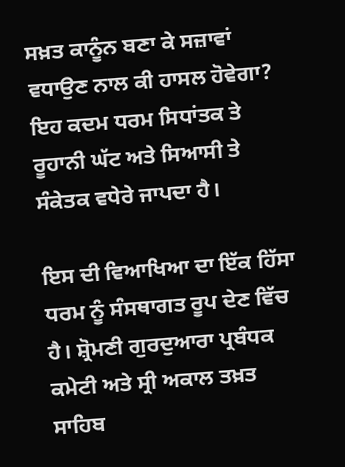ਸਖ਼ਤ ਕਾਨੂੰਨ ਬਣਾ ਕੇ ਸਜ਼ਾਵਾਂ ਵਧਾਉਣ ਨਾਲ ਕੀ ਹਾਸਲ ਹੋਵੇਗਾ? ਇਹ ਕਦਮ ਧਰਮ ਸਿਧਾਂਤਕ ਤੇ ਰੂਹਾਨੀ ਘੱਟ ਅਤੇ ਸਿਆਸੀ ਤੇ ਸੰਕੇਤਕ ਵਧੇਰੇ ਜਾਪਦਾ ਹੈ।

ਇਸ ਦੀ ਵਿਆਖਿਆ ਦਾ ਇੱਕ ਹਿੱਸਾ ਧਰਮ ਨੂੰ ਸੰਸਥਾਗਤ ਰੂਪ ਦੇਣ ਵਿੱਚ ਹੈ। ਸ਼੍ਰੋਮਣੀ ਗੁਰਦੁਆਰਾ ਪ੍ਰਬੰਧਕ ਕਮੇਟੀ ਅਤੇ ਸ੍ਰੀ ਅਕਾਲ ਤਖ਼ਤ ਸਾਹਿਬ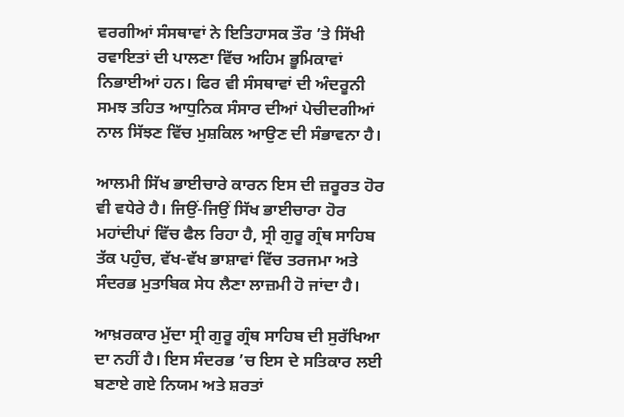ਵਰਗੀਆਂ ਸੰਸਥਾਵਾਂ ਨੇ ਇਤਿਹਾਸਕ ਤੌਰ ’ਤੇ ਸਿੱਖੀ ਰਵਾਇਤਾਂ ਦੀ ਪਾਲਣਾ ਵਿੱਚ ਅਹਿਮ ਭੂਮਿਕਾਵਾਂ ਨਿਭਾਈਆਂ ਹਨ। ਫਿਰ ਵੀ ਸੰਸਥਾਵਾਂ ਦੀ ਅੰਦਰੂਨੀ ਸਮਝ ਤਹਿਤ ਆਧੁਨਿਕ ਸੰਸਾਰ ਦੀਆਂ ਪੇਚੀਦਗੀਆਂ ਨਾਲ ਸਿੱਝਣ ਵਿੱਚ ਮੁਸ਼ਕਿਲ ਆਉਣ ਦੀ ਸੰਭਾਵਨਾ ਹੈ।

ਆਲਮੀ ਸਿੱਖ ਭਾਈਚਾਰੇ ਕਾਰਨ ਇਸ ਦੀ ਜ਼ਰੂਰਤ ਹੋਰ ਵੀ ਵਧੇਰੇ ਹੈ। ਜਿਉਂ-ਜਿਉਂ ਸਿੱਖ ਭਾਈਚਾਰਾ ਹੋਰ ਮਹਾਂਦੀਪਾਂ ਵਿੱਚ ਫੈਲ ਰਿਹਾ ਹੈ, ਸ੍ਰੀ ਗੁਰੂ ਗ੍ਰੰਥ ਸਾਹਿਬ ਤੱਕ ਪਹੁੰਚ, ਵੱਖ-ਵੱਖ ਭਾਸ਼ਾਵਾਂ ਵਿੱਚ ਤਰਜਮਾ ਅਤੇ ਸੰਦਰਭ ਮੁਤਾਬਿਕ ਸੇਧ ਲੈਣਾ ਲਾਜ਼ਮੀ ਹੋ ਜਾਂਦਾ ਹੈ।

ਆਖ਼ਰਕਾਰ ਮੁੱਦਾ ਸ੍ਰੀ ਗੁਰੂ ਗ੍ਰੰਥ ਸਾਹਿਬ ਦੀ ਸੁਰੱਖਿਆ ਦਾ ਨਹੀਂ ਹੈ। ਇਸ ਸੰਦਰਭ ’ਚ ਇਸ ਦੇ ਸਤਿਕਾਰ ਲਈ ਬਣਾਏ ਗਏ ਨਿਯਮ ਅਤੇ ਸ਼ਰਤਾਂ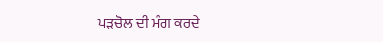ਪੜਚੋਲ ਦੀ ਮੰਗ ਕਰਦੇ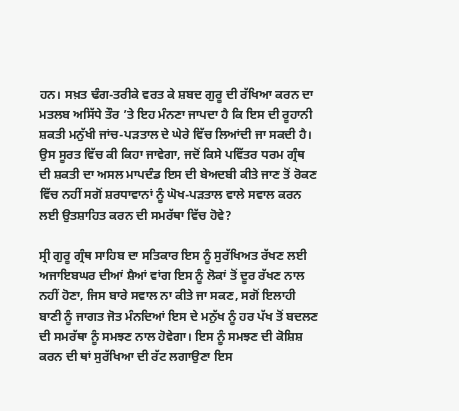ਹਨ। ਸਖ਼ਤ ਢੰਗ-ਤਰੀਕੇ ਵਰਤ ਕੇ ਸ਼ਬਦ ਗੁਰੂ ਦੀ ਰੱਖਿਆ ਕਰਨ ਦਾ ਮਤਲਬ ਅਸਿੱਧੇ ਤੌਰ ’ਤੇ ਇਹ ਮੰਨਣਾ ਜਾਪਦਾ ਹੈ ਕਿ ਇਸ ਦੀ ਰੂਹਾਨੀ ਸ਼ਕਤੀ ਮਨੁੱਖੀ ਜਾਂਚ-ਪੜਤਾਲ ਦੇ ਘੇਰੇ ਵਿੱਚ ਲਿਆਂਦੀ ਜਾ ਸਕਦੀ ਹੈ। ਉਸ ਸੂਰਤ ਵਿੱਚ ਕੀ ਕਿਹਾ ਜਾਵੇਗਾ, ਜਦੋਂ ਕਿਸੇ ਪਵਿੱਤਰ ਧਰਮ ਗ੍ਰੰਥ ਦੀ ਸ਼ਕਤੀ ਦਾ ਅਸਲ ਮਾਪਦੰਡ ਇਸ ਦੀ ਬੇਅਦਬੀ ਕੀਤੇ ਜਾਣ ਤੋਂ ਰੋਕਣ ਵਿੱਚ ਨਹੀਂ ਸਗੋਂ ਸ਼ਰਧਾਵਾਨਾਂ ਨੂੰ ਘੋਖ-ਪੜਤਾਲ ਵਾਲੇ ਸਵਾਲ ਕਰਨ ਲਈ ਉਤਸ਼ਾਹਿਤ ਕਰਨ ਦੀ ਸਮਰੱਥਾ ਵਿੱਚ ਹੋਵੇ?

ਸ੍ਰੀ ਗੁਰੂ ਗ੍ਰੰਥ ਸਾਹਿਬ ਦਾ ਸਤਿਕਾਰ ਇਸ ਨੂੰ ਸੁਰੱਖਿਅਤ ਰੱਖਣ ਲਈ ਅਜਾਇਬਘਰ ਦੀਆਂ ਸ਼ੈਆਂ ਵਾਂਗ ਇਸ ਨੂੰ ਲੋਕਾਂ ਤੋਂ ਦੂਰ ਰੱਖਣ ਨਾਲ ਨਹੀਂ ਹੋਣਾ, ਜਿਸ ਬਾਰੇ ਸਵਾਲ ਨਾ ਕੀਤੇ ਜਾ ਸਕਣ, ਸਗੋਂ ਇਲਾਹੀ ਬਾਣੀ ਨੂੰ ਜਾਗਤ ਜੋਤ ਮੰਨਦਿਆਂ ਇਸ ਦੇ ਮਨੁੱਖ ਨੂੰ ਹਰ ਪੱਖ ਤੋਂ ਬਦਲਣ ਦੀ ਸਮਰੱਥਾ ਨੂੰ ਸਮਝਣ ਨਾਲ ਹੋਵੇਗਾ। ਇਸ ਨੂੰ ਸਮਝਣ ਦੀ ਕੋਸ਼ਿਸ਼ ਕਰਨ ਦੀ ਥਾਂ ਸੁਰੱਖਿਆ ਦੀ ਰੱਟ ਲਗਾਉਣਾ ਇਸ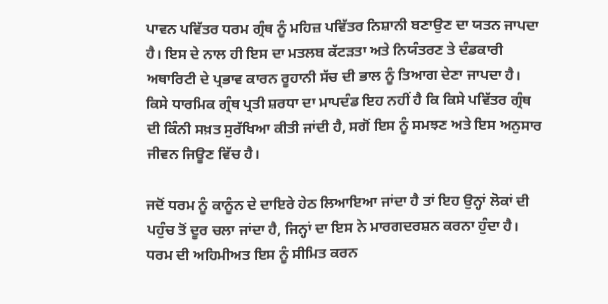ਪਾਵਨ ਪਵਿੱਤਰ ਧਰਮ ਗ੍ਰੰਥ ਨੂੰ ਮਹਿਜ਼ ਪਵਿੱਤਰ ਨਿਸ਼ਾਨੀ ਬਣਾਉਣ ਦਾ ਯਤਨ ਜਾਪਦਾ ਹੈ। ਇਸ ਦੇ ਨਾਲ ਹੀ ਇਸ ਦਾ ਮਤਲਬ ਕੱਟੜਤਾ ਅਤੇ ਨਿਯੰਤਰਣ ਤੇ ਦੰਡਕਾਰੀ ਅਥਾਰਿਟੀ ਦੇ ਪ੍ਰਭਾਵ ਕਾਰਨ ਰੂਹਾਨੀ ਸੱਚ ਦੀ ਭਾਲ ਨੂੰ ਤਿਆਗ ਦੇਣਾ ਜਾਪਦਾ ਹੈ। ਕਿਸੇ ਧਾਰਮਿਕ ਗ੍ਰੰਥ ਪ੍ਰਤੀ ਸ਼ਰਧਾ ਦਾ ਮਾਪਦੰਡ ਇਹ ਨਹੀਂ ਹੈ ਕਿ ਕਿਸੇ ਪਵਿੱਤਰ ਗ੍ਰੰਥ ਦੀ ਕਿੰਨੀ ਸਖ਼ਤ ਸੁਰੱਖਿਆ ਕੀਤੀ ਜਾਂਦੀ ਹੈ, ਸਗੋਂ ਇਸ ਨੂੰ ਸਮਝਣ ਅਤੇ ਇਸ ਅਨੁਸਾਰ ਜੀਵਨ ਜਿਊਣ ਵਿੱਚ ਹੈ।

ਜਦੋਂ ਧਰਮ ਨੂੰ ਕਾਨੂੰਨ ਦੇ ਦਾਇਰੇ ਹੇਠ ਲਿਆਇਆ ਜਾਂਦਾ ਹੈ ਤਾਂ ਇਹ ਉਨ੍ਹਾਂ ਲੋਕਾਂ ਦੀ ਪਹੁੰਚ ਤੋਂ ਦੂਰ ਚਲਾ ਜਾਂਦਾ ਹੈ, ਜਿਨ੍ਹਾਂ ਦਾ ਇਸ ਨੇ ਮਾਰਗਦਰਸ਼ਨ ਕਰਨਾ ਹੁੰਦਾ ਹੈ। ਧਰਮ ਦੀ ਅਹਿਮੀਅਤ ਇਸ ਨੂੰ ਸੀਮਿਤ ਕਰਨ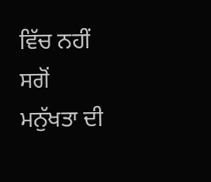ਵਿੱਚ ਨਹੀਂ ਸਗੋਂ ਮਨੁੱਖਤਾ ਦੀ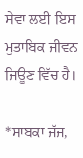ਸੇਵਾ ਲਈ ਇਸ ਮੁਤਾਬਿਕ ਜੀਵਨ ਜਿਊਣ ਵਿੱਚ ਹੈ।

*ਸਾਬਕਾ ਜੱਜ,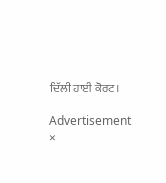ਦਿੱਲੀ ਹਾਈ ਕੋਰਟ।

Advertisement
×